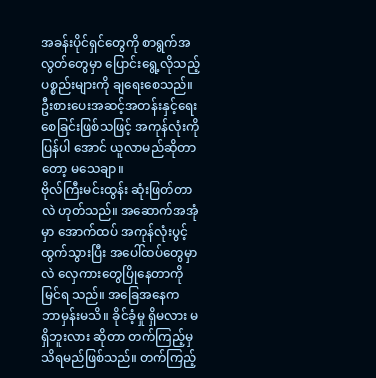အခန်းပိုင်ရှင်တွေကို စာရွက်အလွတ်တွေမှာ ပြောင်းရွေ့လိုသည့် ပစ္စည်းများကို ချရေးစေသည်။ ဦးစားပေးအဆင့်အတန်းနှင့်ရေးစေခြင်းဖြစ်သဖြင့် အကုန်လုံးကို ပြန်ပါ အောင် ယူလာမည်ဆိုတာတော့ မသေချာ။
ဗိုလ်ကြီးမင်းထွန်း ဆုံးဖြတ်တာလဲ ဟုတ်သည်။ အဆောက်အအုံမှာ အောက်ထပ် အကုန်လုံးပွင့်ထွက်သွားပြီး အပေါ်ထပ်တွေမှာလဲ လှေကားတွေပြိုနေတာကို မြင်ရ သည်။ အခြေအနေက ဘာမှန်းမသိ။ ခိုင်ခံ့မှု ရှိမလား မရှိဘူးလား ဆိုတာ တက်ကြည့်မှ သိရမည်ဖြစ်သည်။ တက်ကြည့်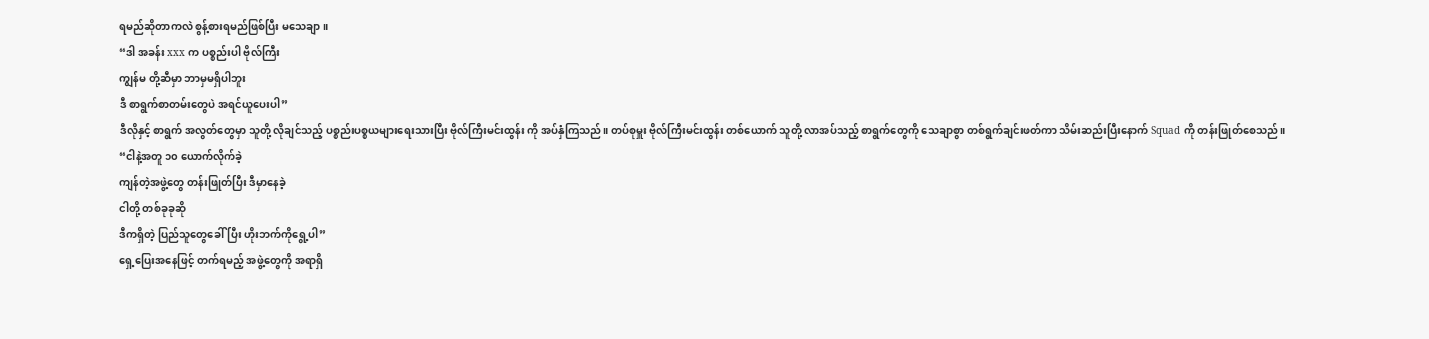ရမည်ဆိုတာကလဲ စွန့်စားရမည်ဖြစ်ပြီး မသေချာ။
“ဒါ အခန်း xxx က ပစ္စည်းပါ ဗိုလ်ကြီး
ကျွန်မ တို့ဆီမှာ ဘာမှမရှိပါဘူး
ဒီ စာရွက်စာတမ်းတွေပဲ အရင်ယူပေးပါ”
ဒီလိုနှင့် စာရွက် အလွတ်တွေမှာ သူတို့ လိုချင်သည့် ပစ္စည်းပစ္စယများရေးသားပြီး ဗိုလ်ကြီးမင်းထွန်း ကို အပ်နှံကြသည်။ တပ်စုမှူး ဗိုလ်ကြီးမင်းထွန်း တစ်ယောက် သူတို့ လာအပ်သည့် စာရွက်တွေကို သေချာစွာ တစ်ရွက်ချင်းဖတ်ကာ သိမ်းဆည်းပြီးနောက် Squad ကို တန်းဖြုတ်စေသည်။
“ငါနဲ့အတူ ၁၀ ယောက်လိုက်ခဲ့
ကျန်တဲ့အဖွဲ့တွေ တန်းဖြုတ်ပြီး ဒီမှာနေခဲ့
ငါတို့ တစ်ခုခုဆို
ဒီကရှိတဲ့ ပြည်သူတွေခေါ်ပြီး ဟိုးဘက်ကိုရွေ့ပါ”
ရှေ့ပြေးအနေဖြင့် တက်ရမည့် အဖွဲ့တွေကို အရာရှိ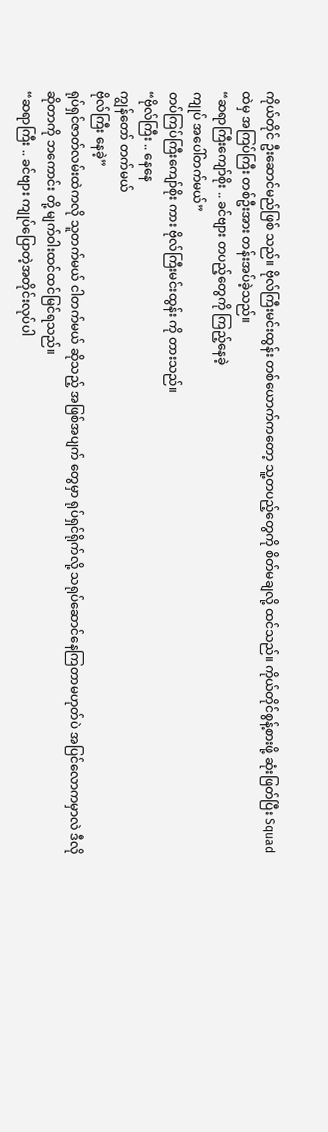ကိုယ်တိုင် ဦးဆောင်မည်ဖြစ် သည်။ ဗိုလ်ကြီးမင်းထွန်း တစ်ယောက်ကတော့ သူ့တပည့်တွေကို စိတ်မချလို့ ထင်သည်။ ကိုယ်တိုင်စွန့်စားဖို့ ဆုံးဖြတ်ပြီး Squad ထဲမှ အကြပ်ကြီး တစ်ဦးအား တန်းအပ်ခဲ့သည်။
“ဆရာကြီးကျော်စိုး .. ခင်ဗျား တပည့်တွေကို ကြည့်နေခဲ့
ကျုပ် အပေါ်တက်မယ်”
တပ်ကြပ်ကြီးကျော်စိုး ကား ဗိုလ်ကြီးမင်းထွန်း ကို တားသည်။
“ဗိုလ်ကြီး .. နေနေ
ကျွန်တော် တက်မယ်
ဗိုလ်ကြီး နေခဲ့”
ရုပ်ရှင်ဇာတ်လမ်းထဲကလို သူတက်မယ် ငါတက်မယ် ဆိုသည့် အဖြစ်အပျက် တွေမှာ ရုပ်ရှင်ရိုက်လို့ သရုပ်ဆောင်နေကြတာမဟုတ်ပဲ အပြင်လောကမှာလဲ ဒီလို ဆိုတာကို ဘကောင်း တို့ မျက်ဝါးထင်ထင်မြင်ရသည်။
“ဆရာကြီး .. ခင်ဗျား ကျုပ်ပြောတဲ့အတိုင်းလုပ်ပါ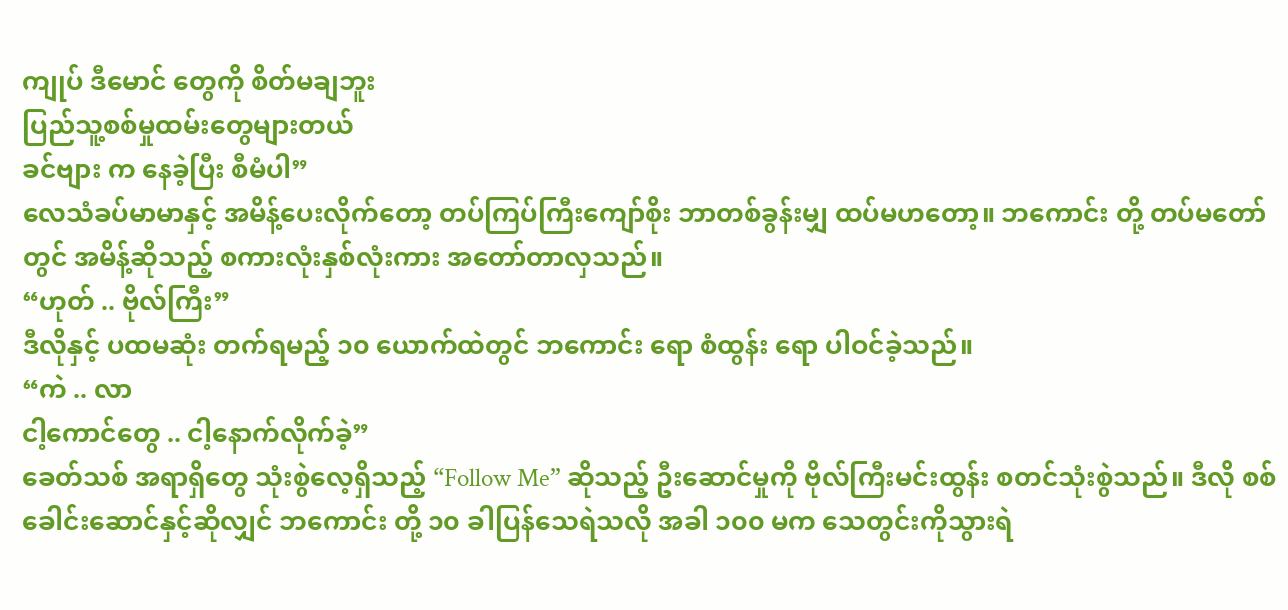ကျုပ် ဒီမောင် တွေကို စိတ်မချဘူး
ပြည်သူ့စစ်မှုထမ်းတွေများတယ်
ခင်ဗျား က နေခဲ့ပြီး စီမံပါ”
လေသံခပ်မာမာနှင့် အမိန့်ပေးလိုက်တော့ တပ်ကြပ်ကြီးကျော်စိုး ဘာတစ်ခွန်းမျှ ထပ်မဟတော့။ ဘကောင်း တို့ တပ်မတော်တွင် အမိန့်ဆိုသည့် စကားလုံးနှစ်လုံးကား အတော်တာလှသည်။
“ဟုတ် .. ဗိုလ်ကြီး”
ဒီလိုနှင့် ပထမဆုံး တက်ရမည့် ၁၀ ယောက်ထဲတွင် ဘကောင်း ရော စံထွန်း ရော ပါဝင်ခဲ့သည်။
“ကဲ .. လာ
ငါ့ကောင်တွေ .. ငါ့နောက်လိုက်ခဲ့”
ခေတ်သစ် အရာရှိတွေ သုံးစွဲလေ့ရှိသည့် “Follow Me” ဆိုသည့် ဦးဆောင်မှုကို ဗိုလ်ကြီးမင်းထွန်း စတင်သုံးစွဲသည်။ ဒီလို စစ်ခေါင်းဆောင်နှင့်ဆိုလျှင် ဘကောင်း တို့ ၁၀ ခါပြန်သေရဲသလို အခါ ၁၀၀ မက သေတွင်းကိုသွားရဲ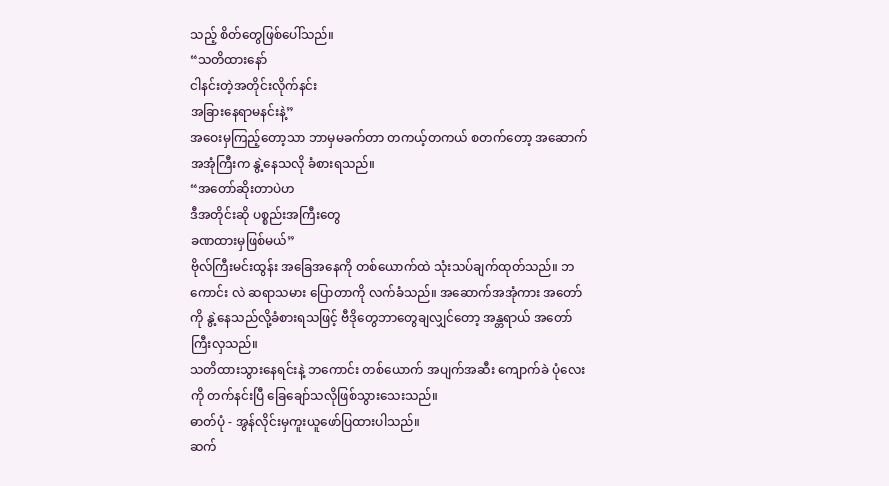သည့် စိတ်တွေဖြစ်ပေါ်သည်။
“သတိထားနော်
ငါနင်းတဲ့အတိုင်းလိုက်နင်း
အခြားနေရာမနင်းနဲ့”
အဝေးမှကြည့်တော့သာ ဘာမှမခက်တာ တကယ့်တကယ် စတက်တော့ အဆောက်အအုံကြီးက နွဲ့နေသလို ခံစားရသည်။
“အတော်ဆိုးတာပဲဟ
ဒီအတိုင်းဆို ပစ္စည်းအကြီးတွေ
ခဏထားမှဖြစ်မယ်”
ဗိုလ်ကြီးမင်းထွန်း အခြေအနေကို တစ်ယောက်ထဲ သုံးသပ်ချက်ထုတ်သည်။ ဘကောင်း လဲ ဆရာသမား ပြောတာကို လက်ခံသည်။ အဆောက်အအုံကား အတော်ကို နွဲ့နေသည်လို့ခံစားရသဖြင့် ဗီဒိုတွေဘာတွေချလျှင်တော့ အန္တရာယ် အတော်ကြီးလှသည်။
သတိထားသွားနေရင်းနဲ့ ဘကောင်း တစ်ယောက် အပျက်အဆီး ကျောက်ခဲ ပုံလေးကို တက်နင်းပြီ ခြေချော်သလိုဖြစ်သွားသေးသည်။
ဓာတ်ပုံ - အွန်လိုင်းမှကူးယူဖော်ပြထားပါသည်။
ဆက်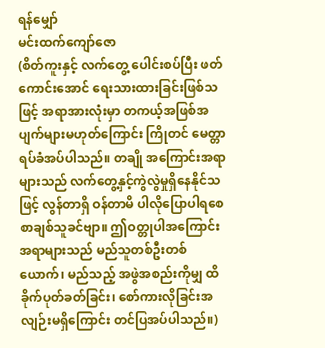ရန်မျှော်
မင်းထက်ကျော်ဇော
(စိတ်ကူးနှင့် လက်တွေ့ ပေါင်းစပ်ပြီး ဖတ်ကောင်းအောင် ရေးသားထားခြင်းဖြစ်သဖြင့် အရာအားလုံးမှာ တကယ့်အဖြစ်အပျက်များမဟုတ်ကြောင်း ကြိုတင် မေတ္တာရပ်ခံအပ်ပါသည်။ တချို အကြောင်းအရာများသည် လက်တွေ့နှင့်ကွဲလွဲမှုရှိနေနိုင်သဖြင့် လွန်တာရှိ ဝန်တာမိ ပါလိုပြောပါရစေ စာချစ်သူခင်ဗျာ။ ဤဝတ္တုပါအကြောင်းအရာများသည် မည်သူတစ်ဦးတစ်ယောက်၊ မည်သည့် အဖွဲအစည်းကိုမျှ ထိခိုက်ပုတ်ခတ်ခြင်း၊ စော်ကားလိုခြင်းအလျဉ်းမရှိကြောင်း တင်ပြအပ်ပါသည်။)